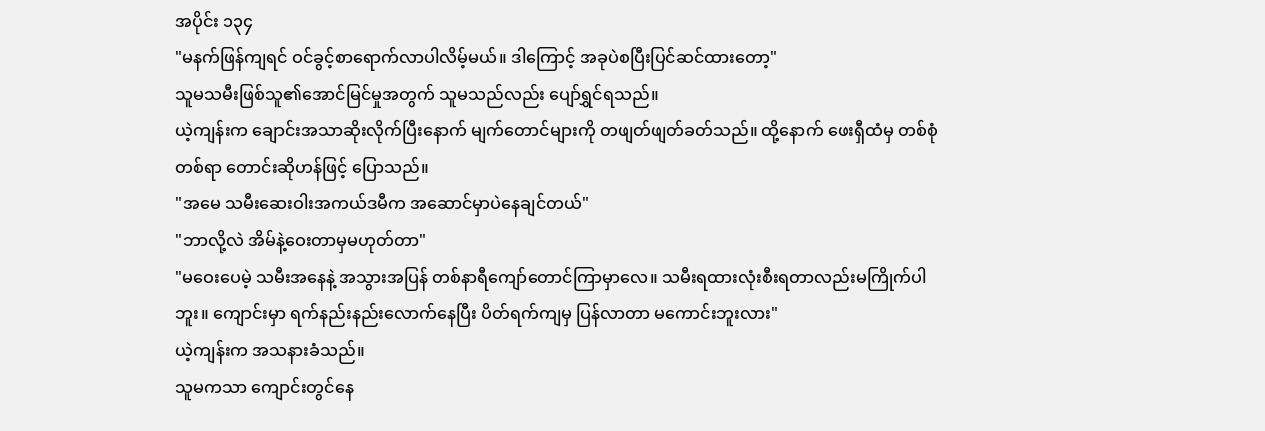အပိုင်း ၁၃၄
"မနက်ဖြန်ကျရင် ဝင်ခွင့်စာရောက်လာပါလိမ့်မယ်။ ဒါကြောင့် အခုပဲစပြီးပြင်ဆင်ထားတော့"
သူမသမီးဖြစ်သူ၏အောင်မြင်မှုအတွက် သူမသည်လည်း ပျော်ရွှင်ရသည်။
ယဲ့ကျန်းက ချောင်းအသာဆိုးလိုက်ပြီးနောက် မျက်တောင်များကို တဖျတ်ဖျတ်ခတ်သည်။ ထို့နောက် ဖေးရှီထံမှ တစ်စုံတစ်ရာ တောင်းဆိုဟန်ဖြင့် ပြောသည်။
"အမေ သမီးဆေးဝါးအကယ်ဒမီက အဆောင်မှာပဲနေချင်တယ်"
"ဘာလို့လဲ အိမ်နဲ့ဝေးတာမှမဟုတ်တာ"
"မဝေးပေမဲ့ သမီးအနေနဲ့ အသွားအပြန် တစ်နာရီကျော်တောင်ကြာမှာလေ။ သမီးရထားလုံးစီးရတာလည်းမကြိုက်ပါဘူး။ ကျောင်းမှာ ရက်နည်းနည်းလောက်နေပြီး ပိတ်ရက်ကျမှ ပြန်လာတာ မကောင်းဘူးလား"
ယဲ့ကျန်းက အသနားခံသည်။
သူမကသာ ကျောင်းတွင်နေ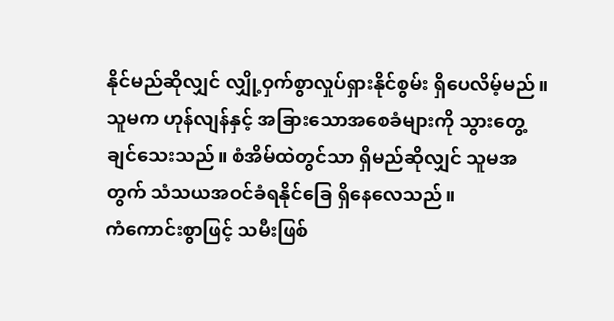နိုင်မည်ဆိုလျှင် လျှို့ဝှက်စွာလှုပ်ရှားနိုင်စွမ်း ရှိပေလိမ့်မည်။ သူမက ဟုန်လျန်နှင့် အခြားသောအစေခံများကို သွားတွေ့ချင်သေးသည်။ စံအိမ်ထဲတွင်သာ ရှိမည်ဆိုလျှင် သူမအတွက် သံသယအဝင်ခံရနိုင်ခြေ ရှိနေလေသည်။
ကံကောင်းစွာဖြင့် သမီးဖြစ်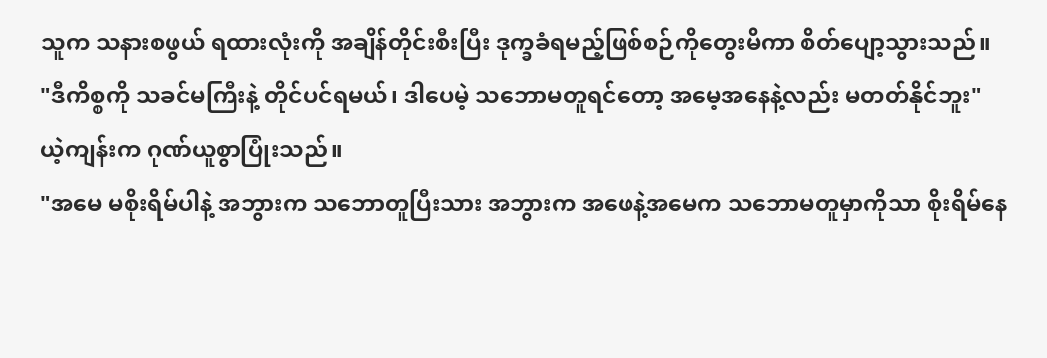သူက သနားစဖွယ် ရထားလုံးကို အချိန်တိုင်းစီးပြီး ဒုက္ခခံရမည့်ဖြစ်စဉ်ကိုတွေးမိကာ စိတ်ပျော့သွားသည်။
"ဒီကိစ္စကို သခင်မကြီးနဲ့ တိုင်ပင်ရမယ်၊ ဒါပေမဲ့ သဘောမတူရင်တော့ အမေ့အနေနဲ့လည်း မတတ်နိုင်ဘူး"
ယဲ့ကျန်းက ဂုဏ်ယူစွာပြုံးသည်။
"အမေ မစိုးရိမ်ပါနဲ့ အဘွားက သဘောတူပြီးသား အဘွားက အဖေနဲ့အမေက သဘောမတူမှာကိုသာ စိုးရိမ်နေ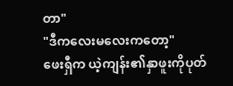တာ"
"ဒီကလေးမလေးကတော့"
ဖေးရှီက ယဲ့ကျန်း၏နှာဖူးကိုပုတ်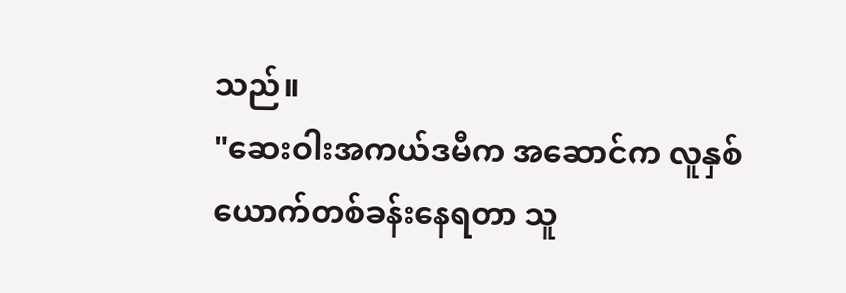သည်။
"ဆေးဝါးအကယ်ဒမီက အဆောင်က လူနှစ်ယောက်တစ်ခန်းနေရတာ သူ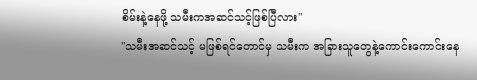စိမ်းနဲ့နေဖို့ သမီးကအဆင်သင့်ဖြစ်ပြီလား"
"သမီးအဆင်သင့် မဖြစ်ရင်တောင်မှ သမီးက အခြားသူတွေနဲ့ကောင်းကောင်းနေ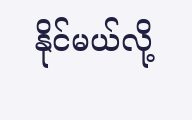နိုင်မယ်လို့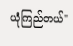ယုံကြည်တယ်"